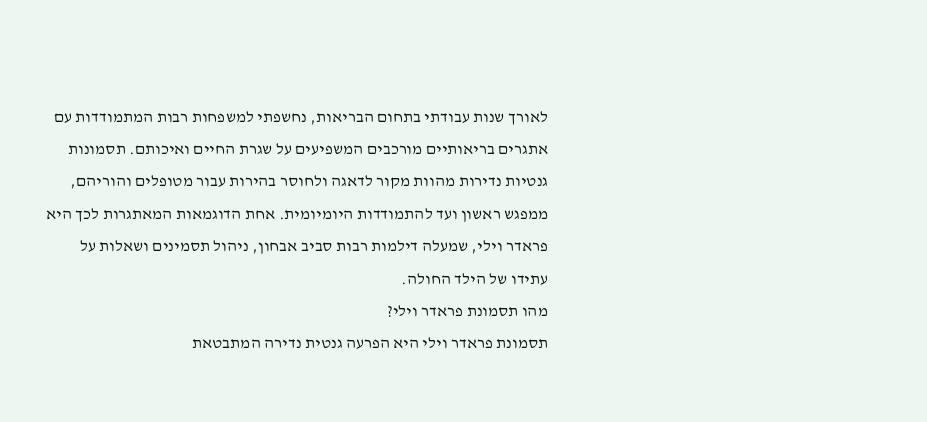לאורך שנות עבודתי בתחום הבריאות, נחשפתי למשפחות רבות המתמודדות עם אתגרים בריאותיים מורכבים המשפיעים על שגרת החיים ואיכותם. תסמונות גנטיות נדירות מהוות מקור לדאגה ולחוסר בהירות עבור מטופלים והוריהם, ממפגש ראשון ועד להתמודדות היומיומית. אחת הדוגמאות המאתגרות לכך היא פראדר וילי, שמעלה דילמות רבות סביב אבחון, ניהול תסמינים ושאלות על עתידו של הילד החולה.
מהו תסמונת פראדר וילי?
תסמונת פראדר וילי היא הפרעה גנטית נדירה המתבטאת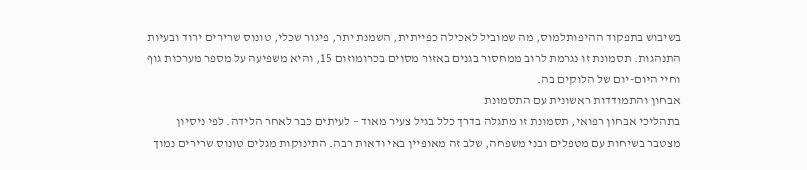בשיבוש בתפקוד ההיפותלמוס, מה שמוביל לאכילה כפייתית, השמנת יתר, פיגור שכלי, טונוס שרירים ירוד ובעיות התנהגות. תסמונת זו נגרמת לרוב ממחסור בגנים באזור מסוים בכרומוזום 15, והיא משפיעה על מספר מערכות גוף וחיי היום-יום של הלוקים בה.
אבחון והתמודדות ראשונית עם התסמונת
בתהליכי אבחון רפואי, תסמונת זו מתגלה בדרך כלל בגיל צעיר מאוד – לעיתים כבר לאחר הלידה. לפי ניסיון מצטבר בשיחות עם מטפלים ובני משפחה, שלב זה מאופיין באי ודאות רבה. התינוקות מגלים טונוס שרירים נמוך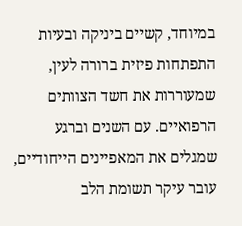במיוחד, קשיים ביניקה ובעיות התפתחות פיזית ברורה לעין, שמעוררות את חשד הצוותים הרפואיים. עם השנים וברגע שמגלים את המאפיינים הייחודיים, עובר עיקר תשומת הלב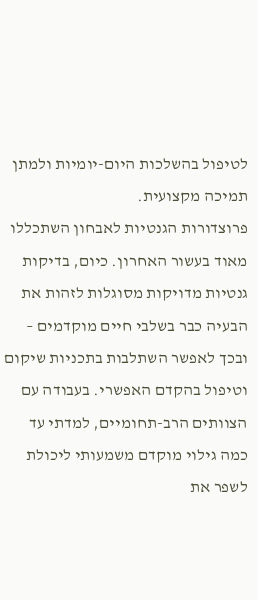לטיפול בהשלכות היום-יומיות ולמתן תמיכה מקצועית.
פרוצדורות הגנטיות לאבחון השתכללו מאוד בעשור האחרון. כיום, בדיקות גנטיות מדויקות מסוגלות לזהות את הבעיה כבר בשלבי חיים מוקדמים – ובכך לאפשר השתלבות בתכניות שיקום וטיפול בהקדם האפשרי. בעבודה עם הצוותים הרב-תחומיים, למדתי עד כמה גילוי מוקדם משמעותי ליכולת לשפר את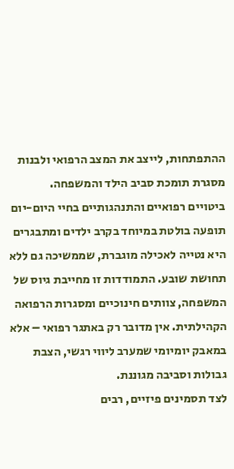ההתפתחות, לייצב את המצב הרפואי ולבנות מסגרת תומכת סביב הילד והמשפחה.
ביטויים רפואיים והתנהגותיים בחיי היום-יום
תופעה בולטת במיוחד בקרב ילדים ומתבגרים היא נטייה לאכילה מוגברת, שממשיכה גם ללא תחושת שובע. התמודדות זו מחייבת גיוס של המשפחה, צוותים חינוכיים ומסגרות הרפואה הקהילתית. אין מדובר רק באתגר רפואי – אלא במאבק יומיומי שמערב ליווי רגשי, הצבת גבולות וסביבה מגוננת.
לצד תסמינים פיזיים, רבים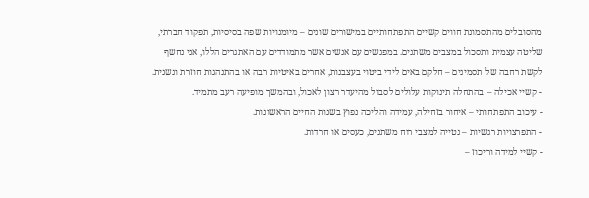מהסובלים מהתסמונת חווים קשיים התפתחותיים במישורים שונים – מיומנויות שפה בסיסיות, תפקוד חברתי, שליטה עצמית ותסכול במצבים משתנים. במפגשים עם אנשים אשר מתמודדים עם האתגרים הללו, אני נחשף לקשת רחבה של תסמינים – חלקם באים לידי ביטוי בעצבנות, אחרים באיטיות רבה או בהתנהגות חוזרת ונשנית.
- קשיי אכילה – בהתחלה תינוקות עלולים לסבול מהיעדר רצון לאכול, ובהמשך מופיעה רעב מתמיד.
- עיכוב התפתחותי – איחור בזחילה, עמידה והליכה נפוץ בשנות החיים הראשונות.
- התפרצויות רגשיות – נטייה למצבי רוח משתנים, כעסים או חרדות.
- קשיי למידה וריכוז –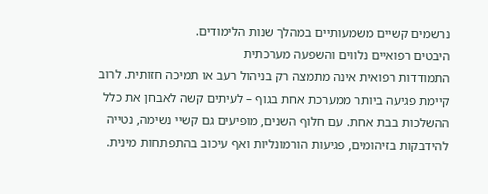נרשמים קשיים משמעותיים במהלך שנות הלימודים.
היבטים רפואיים נלווים והשפעה מערכתית
התמודדות רפואית אינה מתמצה רק בניהול רעב או תמיכה חזותית. לרוב קיימת פגיעה ביותר ממערכת אחת בגוף – לעיתים קשה לאבחן את כלל ההשלכות בבת אחת. עם חלוף השנים, מופיעים גם קשיי נשימה, נטייה להידבקות בזיהומים, פגיעות הורמונליות ואף עיכוב בהתפתחות מינית.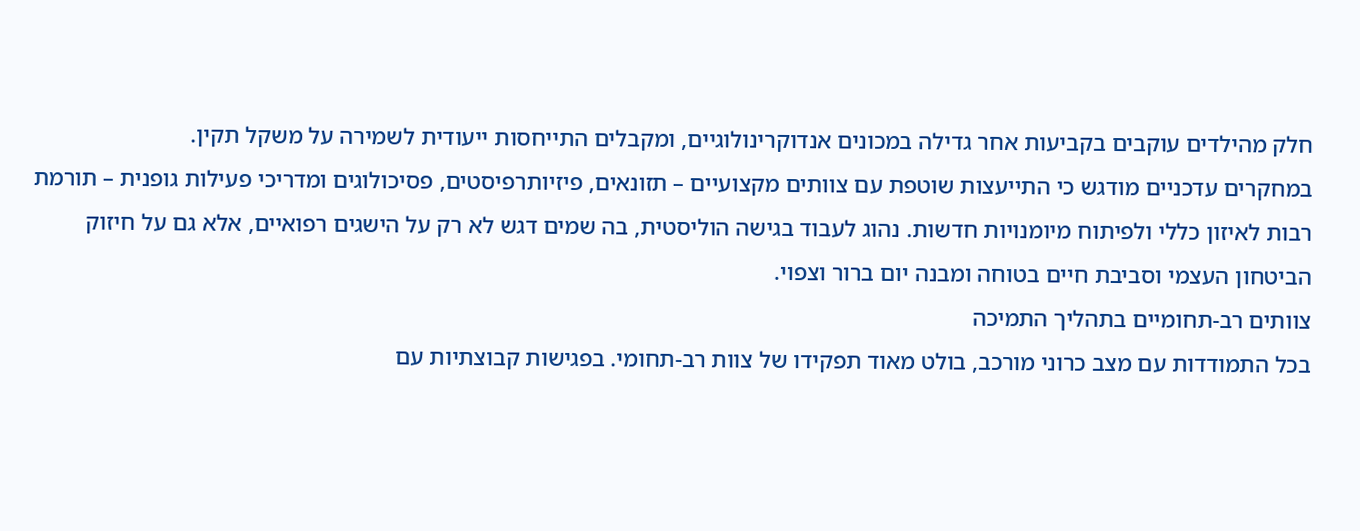חלק מהילדים עוקבים בקביעות אחר גדילה במכונים אנדוקרינולוגיים, ומקבלים התייחסות ייעודית לשמירה על משקל תקין.
במחקרים עדכניים מודגש כי התייעצות שוטפת עם צוותים מקצועיים – תזונאים, פיזיותרפיסטים, פסיכולוגים ומדריכי פעילות גופנית – תורמת רבות לאיזון כללי ולפיתוח מיומנויות חדשות. נהוג לעבוד בגישה הוליסטית, בה שמים דגש לא רק על הישגים רפואיים, אלא גם על חיזוק הביטחון העצמי וסביבת חיים בטוחה ומבנה יום ברור וצפוי.
צוותים רב-תחומיים בתהליך התמיכה
בכל התמודדות עם מצב כרוני מורכב, בולט מאוד תפקידו של צוות רב-תחומי. בפגישות קבוצתיות עם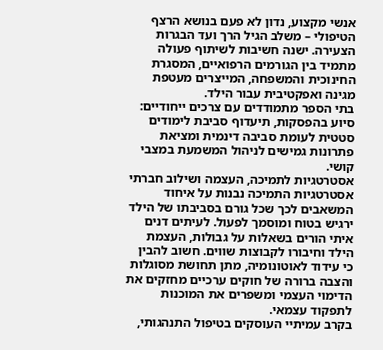אנשי מקצוע, נדון לא פעם בנושא הרצף הטיפולי – משלב הגיל הרך ועד הבגרות הצעירה. ישנה חשיבות לשיתוף פעולה מתמיד בין הגורמים הרפואיים, המסגרת החינוכית והמשפחה, המייצרים מעטפת מגינה ואפקטיבית עבור הילד.
בתי הספר מתמודדים עם צרכים ייחודיים: סיוע בהפסקות, תיעדוף סביבת לימודים סטטית לעומת סביבה דינמית ומציאת פתרונות גמישים לניהול המשמעת במצבי קושי.
אסטרטגיות לתמיכה, העצמה ושילוב חברתי
אסטרטגיות התמיכה נבנות על איחוד המשאבים לכך שכל גורם בסביבתו של הילד ירגיש בטוח ומוסמך לפעול. לעיתים דנים איתי הורים בשאלות על גבולות, העצמת הילד וחיבורו לקבוצות שווים. חשוב להבין כי עידוד לאוטונומיה, מתן תחושת מסוגלות והצבה ברורה של חוקים ערכיים מחזקים את הדימוי העצמי ומשפרים את המוכנות לתפקוד עצמאי.
בקרב עמיתיי העוסקים בטיפול התנהגותי,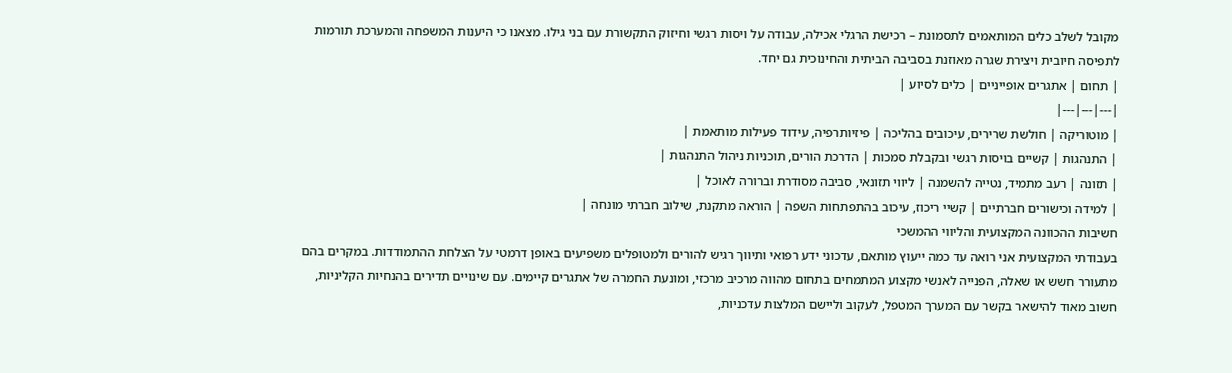מקובל לשלב כלים המותאמים לתסמונת – רכישת הרגלי אכילה, עבודה על ויסות רגשי וחיזוק התקשורת עם בני גילו. מצאנו כי היענות המשפחה והמערכת תורמות לתפיסה חיובית ויצירת שגרה מאוזנת בסביבה הביתית והחינוכית גם יחד.
| תחום | אתגרים אופייניים | כלים לסיוע |
|---|---|---|
| מוטוריקה | חולשת שרירים, עיכובים בהליכה | פיזיותרפיה, עידוד פעילות מותאמת |
| התנהגות | קשיים בויסות רגשי ובקבלת סמכות | הדרכת הורים, תוכניות ניהול התנהגות |
| תזונה | רעב מתמיד, נטייה להשמנה | ליווי תזונאי, סביבה מסודרת וברורה לאוכל |
| למידה וכישורים חברתיים | קשיי ריכוז, עיכוב בהתפתחות השפה | הוראה מתקנת, שילוב חברתי מונחה |
חשיבות ההכוונה המקצועית והליווי ההמשכי
בעבודתי המקצועית אני רואה עד כמה ייעוץ מותאם, עדכוני ידע רפואי ותיווך רגיש להורים ולמטופלים משפיעים באופן דרמטי על הצלחת ההתמודדות. במקרים בהם מתעורר חשש או שאלה, הפנייה לאנשי מקצוע המתמחים בתחום מהווה מרכיב מרכזי, ומונעת החמרה של אתגרים קיימים. עם שינויים תדירים בהנחיות הקליניות, חשוב מאוד להישאר בקשר עם המערך המטפל, לעקוב וליישם המלצות עדכניות,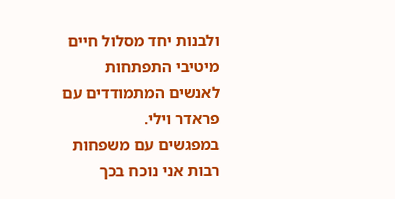ולבנות יחד מסלול חיים מיטיבי התפתחות לאנשים המתמודדים עם פראדר וילי.
במפגשים עם משפחות רבות אני נוכח בכך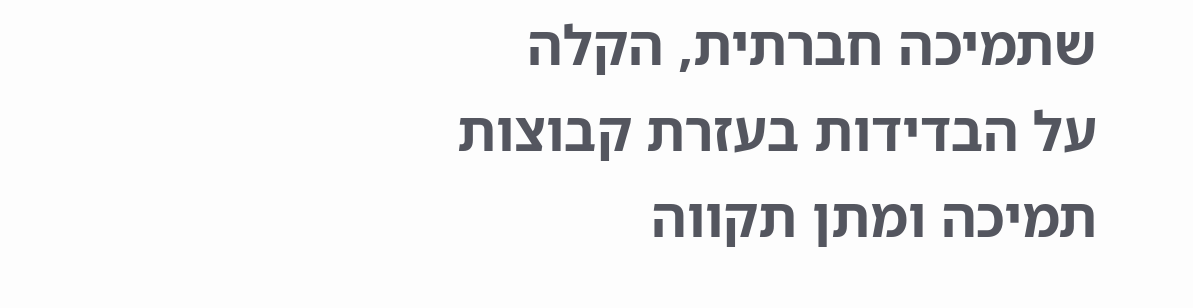שתמיכה חברתית, הקלה על הבדידות בעזרת קבוצות תמיכה ומתן תקווה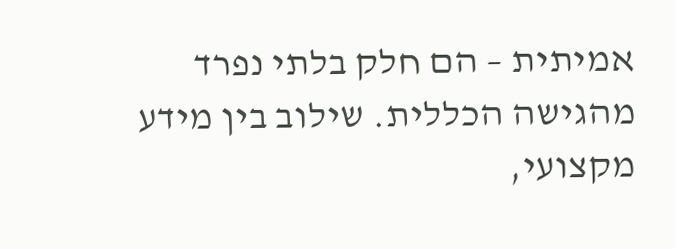אמיתית – הם חלק בלתי נפרד מהגישה הכללית. שילוב בין מידע מקצועי,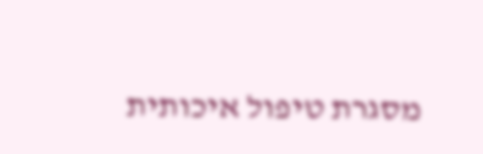מסגרת טיפול איכותית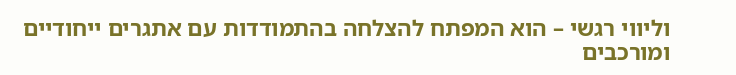וליווי רגשי – הוא המפתח להצלחה בהתמודדות עם אתגרים ייחודיים ומורכבים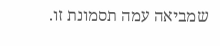שמביאה עמה תסמונת זו.